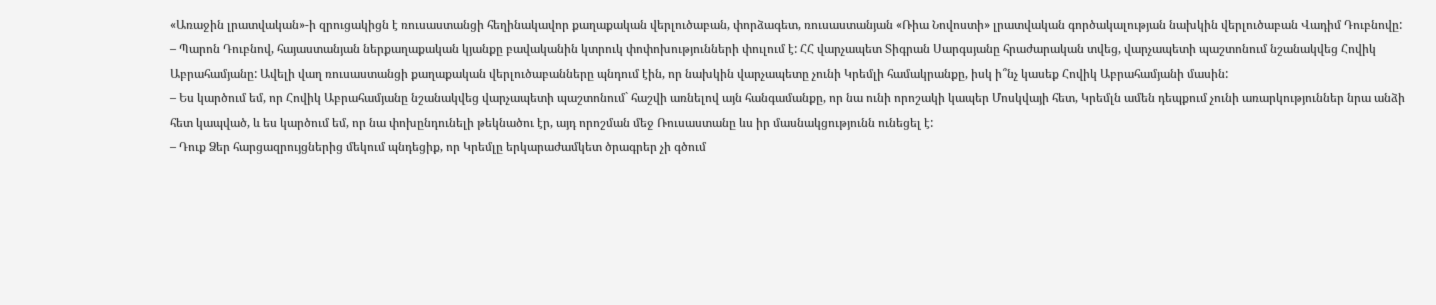«Առաջին լրատվական»-ի զրուցակիցն է ռուսաստանցի հեղինակավոր քաղաքական վերլուծաբան, փորձագետ, ռուսաստանյան «Ռիա Նովոստի» լրատվական գործակալության նախկին վերլուծաբան Վադիմ Դուբնովը:
– Պարոն Դուբնով, հայաստանյան ներքաղաքական կյանքը բավականին կտրուկ փոփոխությունների փուլում է: ՀՀ վարչապետ Տիգրան Սարգսյանը հրաժարական տվեց, վարչապետի պաշտոնում նշանակվեց Հովիկ Աբրահամյանը: Ավելի վաղ ռուսաստանցի քաղաքական վերլուծաբանները պնդում էին, որ նախկին վարչապետը չունի Կրեմլի համակրանքը, իսկ ի՞նչ կասեք Հովիկ Աբրահամյանի մասին:
– Ես կարծում եմ, որ Հովիկ Աբրահամյանը նշանակվեց վարչապետի պաշտոնում` հաշվի առնելով այն հանգամանքը, որ նա ունի որոշակի կապեր Մոսկվայի հետ, Կրեմլն ամեն դեպքում չունի առարկություններ նրա անձի հետ կապված, և ես կարծում եմ, որ նա փոխընդունելի թեկնածու էր, այդ որոշման մեջ Ռուսաստանը ևս իր մասնակցությունն ունեցել է:
– Դուք Ձեր հարցազրույցներից մեկում պնդեցիք, որ Կրեմլը երկարաժամկետ ծրագրեր չի գծում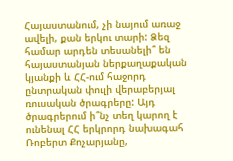Հայաստանում, չի նայում առաջ ավելի, քան երկու տարի: Ձեզ համար արդեն տեսանելի՞ են հայաստանյան ներքաղաքական կյանքի և ՀՀ-ում հաջորդ ընտրական փուլի վերաբերյալ ռուսական ծրագրերը: Այդ ծրագրերում ի՞նչ տեղ կարող է ունենալ ՀՀ երկրորդ նախագահ Ռոբերտ Քոչարյանը,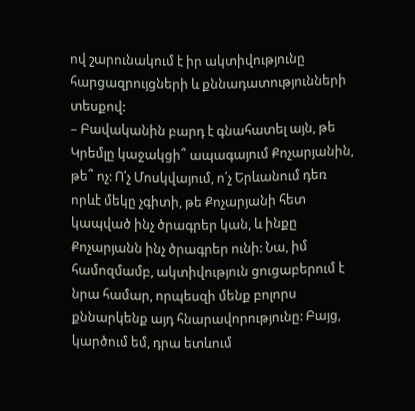ով շարունակում է իր ակտիվությունը հարցազրույցների և քննադատությունների տեսքով:
– Բավականին բարդ է գնահատել այն, թե Կրեմլը կաջակցի՞ ապագայում Քոչարյանին, թե՞ ոչ: Ո՛չ Մոսկվայում, ո՛չ Երևանում դեռ որևէ մեկը չգիտի, թե Քոչարյանի հետ կապված ինչ ծրագրեր կան, և ինքը Քոչարյանն ինչ ծրագրեր ունի: Նա, իմ համոզմամբ, ակտիվություն ցուցաբերում է նրա համար, որպեսզի մենք բոլորս քննարկենք այդ հնարավորությունը: Բայց, կարծում եմ, դրա ետևում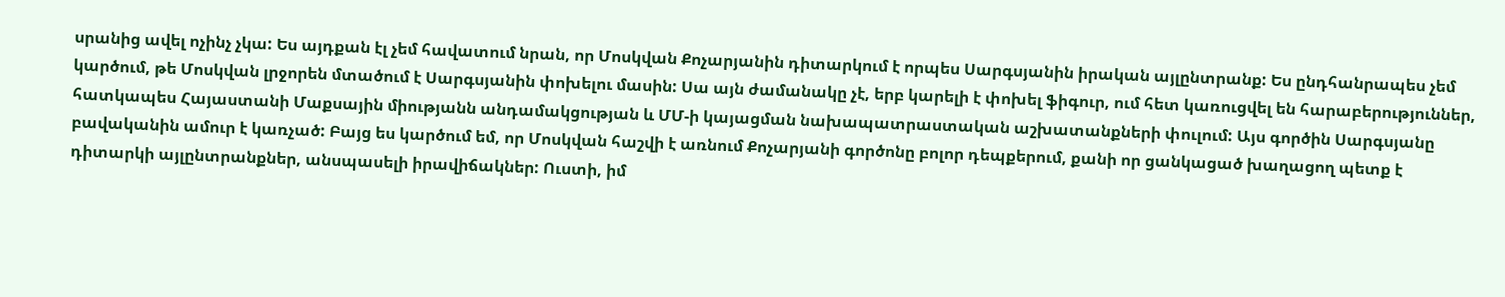սրանից ավել ոչինչ չկա: Ես այդքան էլ չեմ հավատում նրան, որ Մոսկվան Քոչարյանին դիտարկում է որպես Սարգսյանին իրական այլընտրանք: Ես ընդհանրապես չեմ կարծում, թե Մոսկվան լրջորեն մտածում է Սարգսյանին փոխելու մասին: Սա այն ժամանակը չէ, երբ կարելի է փոխել ֆիգուր, ում հետ կառուցվել են հարաբերություններ, հատկապես Հայաստանի Մաքսային միությանն անդամակցության և ՄՄ-ի կայացման նախապատրաստական աշխատանքների փուլում: Այս գործին Սարգսյանը բավականին ամուր է կառչած: Բայց ես կարծում եմ, որ Մոսկվան հաշվի է առնում Քոչարյանի գործոնը բոլոր դեպքերում, քանի որ ցանկացած խաղացող պետք է դիտարկի այլընտրանքներ, անսպասելի իրավիճակներ: Ուստի, իմ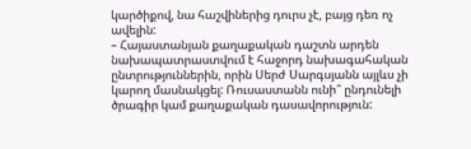կարծիքով, նա հաշվիներից դուրս չէ, բայց դեռ ոչ ավելին:
– Հայաստանյան քաղաքական դաշտն արդեն նախապատրաստվում է հաջորդ նախագահական ընտրություններին, որին Սերժ Սարգսյանն այլևս չի կարող մասնակցել: Ռուսաստանն ունի՞ ընդունելի ծրագիր կամ քաղաքական դասավորություն: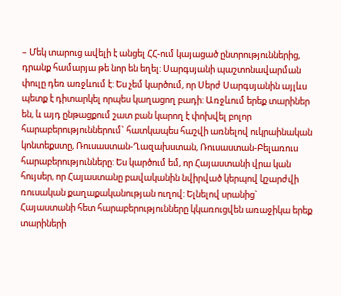– Մեկ տարուց ավելի է անցել ՀՀ-ում կայացած ընտրություններից, դրանք համարյա թե նոր են եղել: Սարգսյանի պաշտոնավարման փուլը դեռ առջևում է: Ես չեմ կարծում, որ Սերժ Սարգսյանին այլևս պետք է դիտարկել որպես կաղացող բադի: Առջևում երեք տարիներ են, և այդ ընթացքում շատ բան կարող է փոխվել բոլոր հարաբերություններում` հատկապես հաշվի առնելով ուկրաինական կոնտեքստը, Ռուսաստան-Ղազախստան, Ռուսաստան-Բելառուս հարաբերությունները: Ես կարծում եմ, որ Հայաստանի վրա կան հույսեր, որ Հայաստանը բավականին նվիրված կերպով կշարժվի ռուսական քաղաքականության ուղով: Ելնելով սրանից` Հայաստանի հետ հարաբերությունները կկառուցվեն առաջիկա երեք տարիների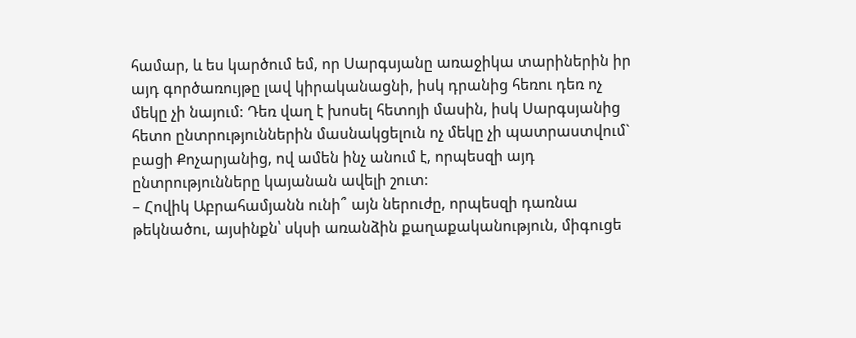համար, և ես կարծում եմ, որ Սարգսյանը առաջիկա տարիներին իր այդ գործառույթը լավ կիրականացնի, իսկ դրանից հեռու դեռ ոչ մեկը չի նայում: Դեռ վաղ է խոսել հետոյի մասին, իսկ Սարգսյանից հետո ընտրություններին մասնակցելուն ոչ մեկը չի պատրաստվում` բացի Քոչարյանից, ով ամեն ինչ անում է, որպեսզի այդ ընտրությունները կայանան ավելի շուտ:
– Հովիկ Աբրահամյանն ունի՞ այն ներուժը, որպեսզի դառնա թեկնածու, այսինքն՝ սկսի առանձին քաղաքականություն, միգուցե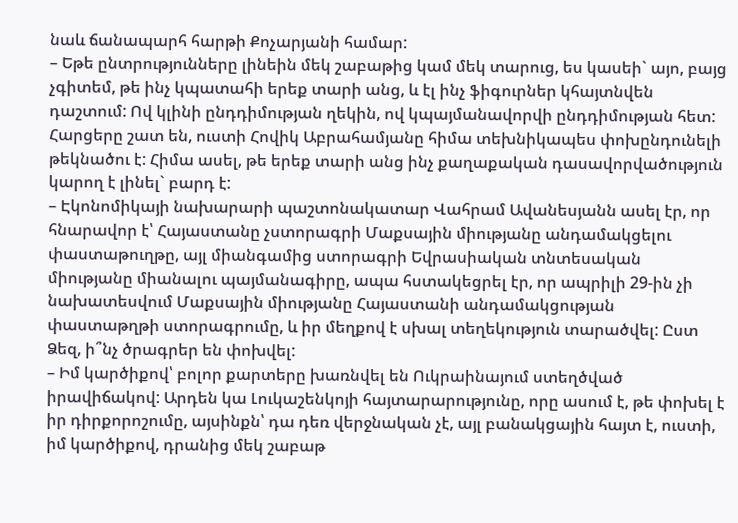նաև ճանապարհ հարթի Քոչարյանի համար:
– Եթե ընտրությունները լինեին մեկ շաբաթից կամ մեկ տարուց, ես կասեի` այո, բայց չգիտեմ, թե ինչ կպատահի երեք տարի անց, և էլ ինչ ֆիգուրներ կհայտնվեն դաշտում: Ով կլինի ընդդիմության ղեկին, ով կպայմանավորվի ընդդիմության հետ: Հարցերը շատ են, ուստի Հովիկ Աբրահամյանը հիմա տեխնիկապես փոխընդունելի թեկնածու է: Հիմա ասել, թե երեք տարի անց ինչ քաղաքական դասավորվածություն կարող է լինել` բարդ է:
– Էկոնոմիկայի նախարարի պաշտոնակատար Վահրամ Ավանեսյանն ասել էր, որ հնարավոր է՝ Հայաստանը չստորագրի Մաքսային միությանը անդամակցելու փաստաթուղթը, այլ միանգամից ստորագրի Եվրասիական տնտեսական միությանը միանալու պայմանագիրը, ապա հստակեցրել էր, որ ապրիլի 29-ին չի նախատեսվում Մաքսային միությանը Հայաստանի անդամակցության փաստաթղթի ստորագրումը, և իր մեղքով է սխալ տեղեկություն տարածվել: Ըստ Ձեզ, ի՞նչ ծրագրեր են փոխվել:
– Իմ կարծիքով՝ բոլոր քարտերը խառնվել են Ուկրաինայում ստեղծված իրավիճակով: Արդեն կա Լուկաշենկոյի հայտարարությունը, որը ասում է, թե փոխել է իր դիրքորոշումը, այսինքն՝ դա դեռ վերջնական չէ, այլ բանակցային հայտ է, ուստի, իմ կարծիքով, դրանից մեկ շաբաթ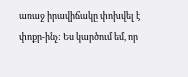առաջ իրավիճակը փոխվել է փոքր-ինչ: Ես կարծում եմ, որ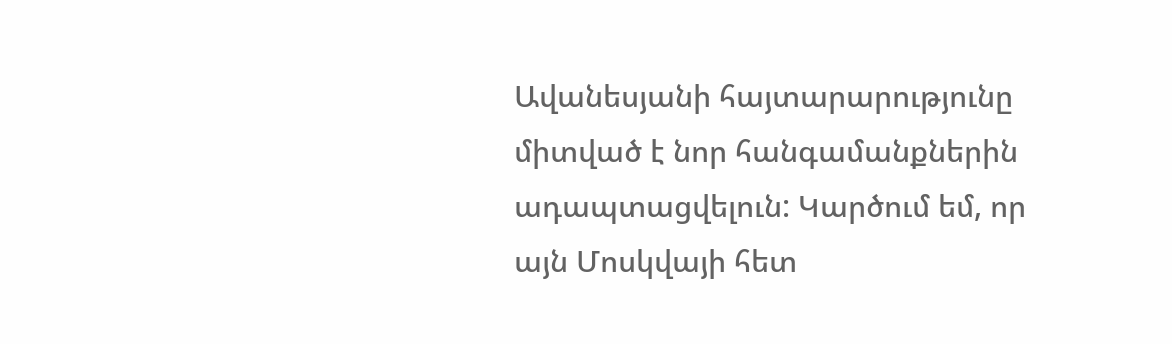Ավանեսյանի հայտարարությունը միտված է նոր հանգամանքներին ադապտացվելուն: Կարծում եմ, որ այն Մոսկվայի հետ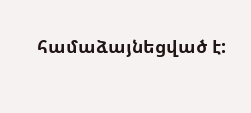համաձայնեցված է: